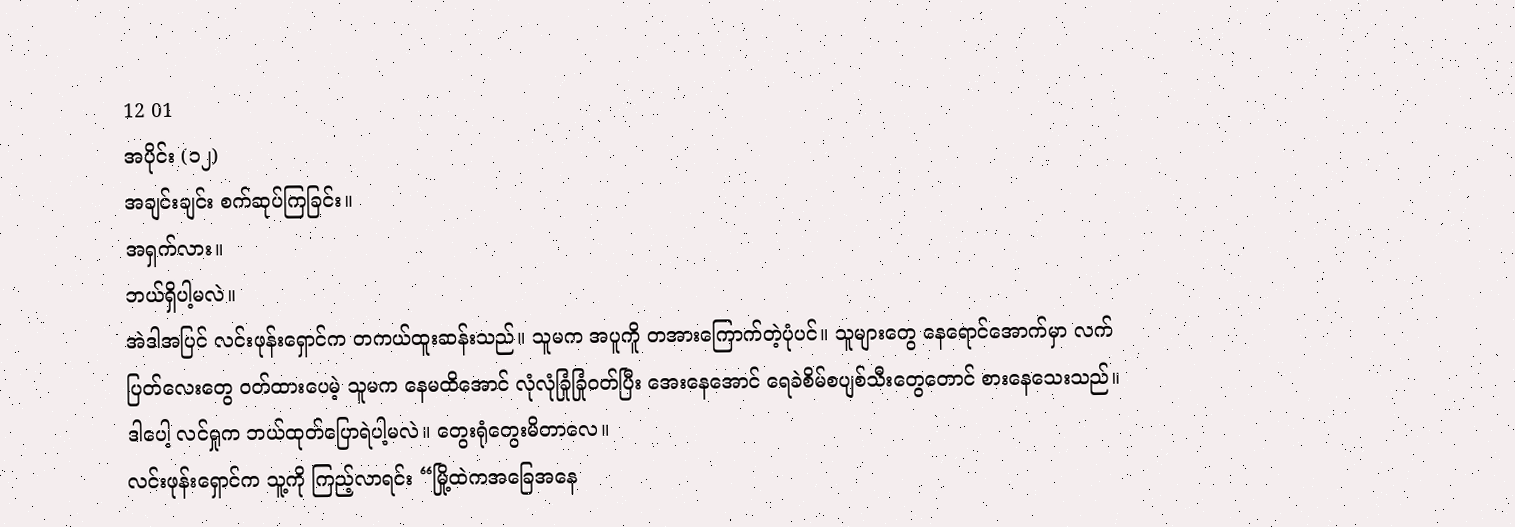12 01
အပိုင်း (၁၂)
အချင်းချင်း စက်ဆုပ်ကြခြင်း။
အရှက်လား။
ဘယ်ရှိပါ့မလဲ။
အဲဒါအပြင် လင်းဖုန်းရှောင်က တကယ်ထူးဆန်းသည်။ သူမက အပူကိူ တအားကြောက်တဲ့ပုံပင်။ သူများတွေ နေရောင်အောက်မှာ လက်ပြတ်လေးတွေ ဝတ်ထားပေမဲ့ သူမက နေမထိအောင် လုံလုံခြုံခြုံဝတ်ပြီး အေးနေအောင် ရေခဲစိမ်စပျစ်သီးတွေတောင် စားနေသေးသည်။
ဒါပေါ့ လင်ရှုက ဘယ်ထုတ်ပြောရဲပါ့မလဲ။ တွေးရုံတွေးမိတာလေ။
လင်းဖုန်းရှောင်က သူ့ကို ကြည့်လာရင်း “မြို့ထဲကအခြေအနေ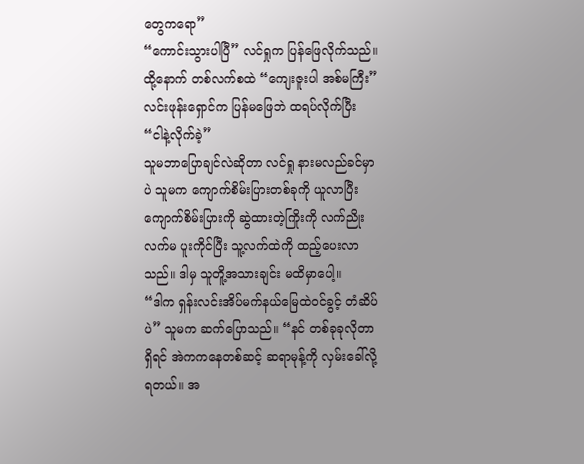တွေကရော”
“ကောင်းသွားပါပြီ” လင်ရှုက ပြန်ဖြေလိုက်သည်။ ထို့နောက် တစ်လက်စထဲ “ကျေးဇူးပါ အစ်မကြီး”
လင်းဖုန်းရှောင်က ပြန်မဖြေဘဲ ထရပ်လိုက်ပြီး “ငါနဲ့လိုက်ခဲ့”
သူမဘာပြောချင်လဲဆိုတာ လင်ရှု နားမလည်ခင်မှာပဲ သူမက ကျောက်စိမ်းပြားတစ်ခုကို ယူလာပြီး ကျောက်စိမ်းပြားကို ဆွဲထားတဲ့ကြိုးကို လက်ညိုးလက်မ ပူးကိုင်ပြီး သူ့လက်ထဲကို ထည့်ပေးလာသည်။ ဒါမှ သူတိူ့အသားချင်း မထိမှာပေါ့။
“ဒါက ရှန်းလင်းအိပ်မက်နယ်မြေထဲဝင်ခွင့် တံဆိပ်ပဲ” သူမက ဆက်ပြောသည်။ “နင် တစ်ခုခုလိုတာရှိရင် အဲကကနေတစ်ဆင့် ဆရာမုန့်ကို လှမ်းခေါ်လို့ရတယ်။ အ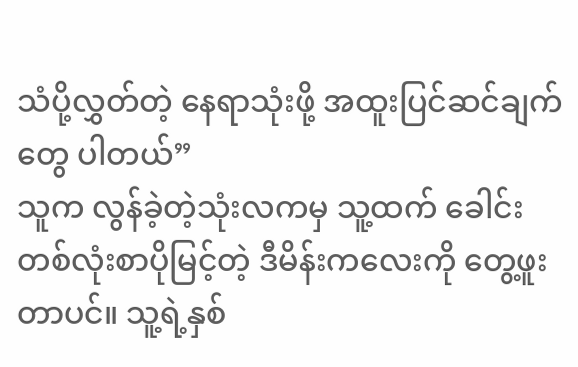သံပို့လွှတ်တဲ့ နေရာသုံးဖို့ အထူးပြင်ဆင်ချက်တွေ ပါတယ်”
သူက လွန်ခဲ့တဲ့သုံးလကမှ သူ့ထက် ခေါင်းတစ်လုံးစာပိုမြင့်တဲ့ ဒီမိန်းကလေးကို တွေ့ဖူးတာပင်။ သူ့ရဲ့နှစ်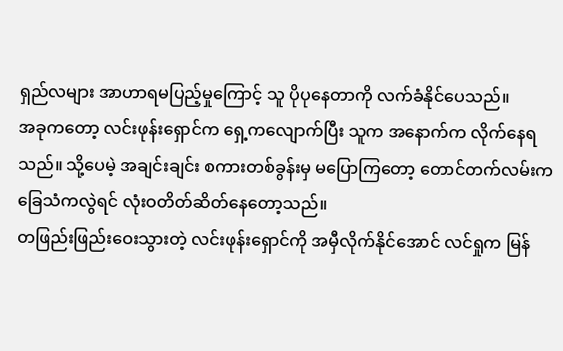ရှည်လများ အာဟာရမပြည့်မှုကြောင့် သူ ပိုပုနေတာကို လက်ခံနိုင်ပေသည်။
အခုကတော့ လင်းဖုန်းရှောင်က ရှေ့ကလျောက်ပြီး သူက အနောက်က လိုက်နေရသည်။ သို့ပေမဲ့ အချင်းချင်း စကားတစ်ခွန်းမှ မပြောကြတော့ တောင်တက်လမ်းက ခြေသံကလွဲရင် လုံးဝတိတ်ဆိတ်နေတော့သည်။
တဖြည်းဖြည်းဝေးသွားတဲ့ လင်းဖုန်းရှောင်ကို အမှီလိုက်နိုင်အောင် လင်ရှုက မြန်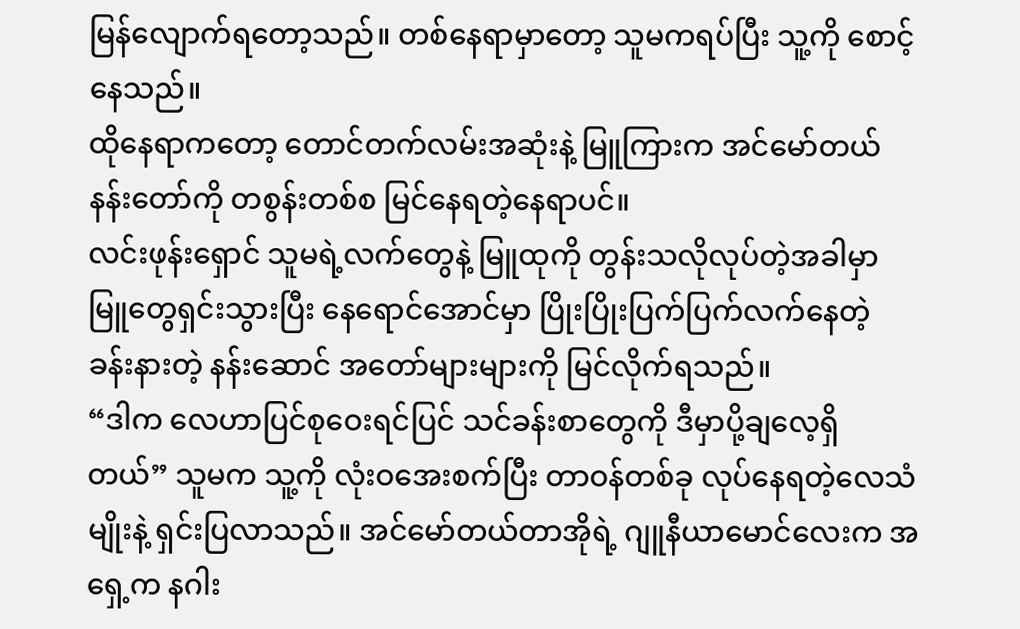မြန်လျောက်ရတော့သည်။ တစ်နေရာမှာတော့ သူမကရပ်ပြီး သူ့ကို စောင့်နေသည်။
ထိုနေရာကတော့ တောင်တက်လမ်းအဆုံးနဲ့ မြူကြားက အင်မော်တယ်နန်းတော်ကို တစွန်းတစ်စ မြင်နေရတဲ့နေရာပင်။
လင်းဖုန်းရှောင် သူမရဲ့လက်တွေနဲ့ မြူထုကို တွန်းသလိုလုပ်တဲ့အခါမှာ မြူတွေရှင်းသွားပြီး နေရောင်အောင်မှာ ပြိုးပြိုးပြက်ပြက်လက်နေတဲ့ ခန်းနားတဲ့ နန်းဆောင် အတော်များများကို မြင်လိုက်ရသည်။
“ဒါက လေဟာပြင်စုဝေးရင်ပြင် သင်ခန်းစာတွေကို ဒီမှာပို့ချလေ့ရှိတယ်” သူမက သူ့ကို လုံးဝအေးစက်ပြီး တာဝန်တစ်ခု လုပ်နေရတဲ့လေသံမျိုးနဲ့ ရှင်းပြလာသည်။ အင်မော်တယ်တာအိုရဲ့ ဂျူနီယာမောင်လေးက အရှေ့က နဂါး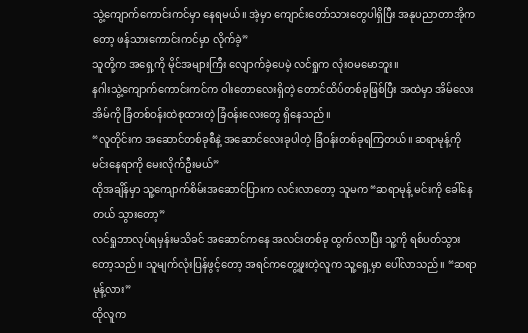သွဲ့ကျောက်ကောင်းကင်မှာ နေရမယ်။ အဲ့မှာ ကျောင်းတော်သားတွေပါရှိပြီး အနုပညာတာအိုကတော့ ဖန်သားကောင်းကင်မှာ လိုက်ခဲ့”
သူတို့က အရှေ့ကို မိုင်အများကြီး လျောက်ခဲ့ပေမဲ့ လင်ရှုက လုံးဝမမောဘူး။
နဂါးသွဲ့ကျောက်ကောင်းကင်က ဝါးတောလေးရှိတဲ့ တောင်ထိပ်တစ်ခုဖြစ်ပြီး အထဲမှာ အိမ်လေးအိမ်ကို ခြံတစ်ဝန်းထဲစုထားတဲ့ ခြံဝန်းလေးတွေ ရှိနေသည်။
“လူတိုင်းက အဆောင်တစ်ခုစီနဲ့ အဆောင်လေးခုပါတဲ့ ခြံဝန်းတစ်ခုရကြတယ်။ ဆရာမုန့်ကို မင်းနေရာကို မေးလိုက်ဦးမယ်”
ထိုအချိန်မှာ သူ့ကျောက်စိမ်းအဆောင်ပြားက လင်းလာတော့ သူမက “ဆရာမုန့် မင်းကို ခေါ်နေတယ် သွားတော့”
လင်ရှုဘာလုပ်ရမှန်းမသိခင် အဆောင်ကနေ အလင်းတစ်ခု ထွက်လာပြီး သူ့ကို ရစ်ပတ်သွားတော့သည်။ သူမျက်လုံးပြန်ဖွင့်တော့ အရင်ကတွေ့ဖူးတဲ့လူက သူ့ရှေ့မှာ ပေါ်လာသည်။ “ဆရာမုန့်လား”
ထိုလူက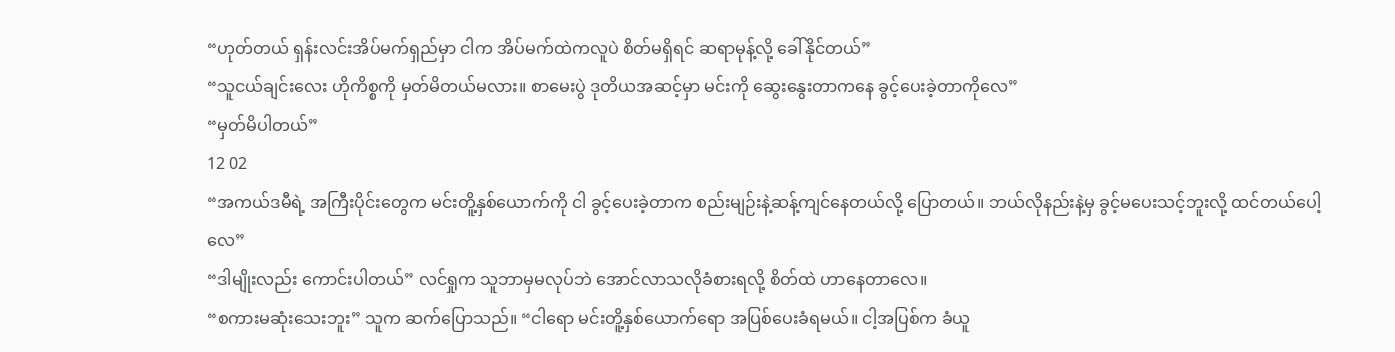“ဟုတ်တယ် ရှန်းလင်းအိပ်မက်ရှည်မှာ ငါက အိပ်မက်ထဲကလူပဲ စိတ်မရှိရင် ဆရာမုန့်လို့ ခေါ်နိုင်တယ်”
“သူငယ်ချင်းလေး ဟိုကိစ္စကို မှတ်မိတယ်မလား။ စာမေးပွဲ ဒုတိယအဆင့်မှာ မင်းကို ဆွေးနွေးတာကနေ ခွင့်ပေးခဲ့တာကိုလေ”
“မှတ်မိပါတယ်”
12 02
“အကယ်ဒမီရဲ့ အကြီးပိုင်းတွေက မင်းတိူ့နှစ်ယောက်ကို ငါ ခွင့်ပေးခဲ့တာက စည်းမျဉ်းနဲ့ဆန့်ကျင်နေတယ်လို့ ပြောတယ်။ ဘယ်လိုနည်းနဲ့မှ ခွင့်မပေးသင့်ဘူးလို့ ထင်တယ်ပေါ့လေ”
“ဒါမျိုးလည်း ကောင်းပါတယ်” လင်ရှုက သူဘာမှမလုပ်ဘဲ အောင်လာသလိုခံစားရလို့ စိတ်ထဲ ဟာနေတာလေ။
“စကားမဆုံးသေးဘူး” သူက ဆက်ပြောသည်။ “ငါရော မင်းတိူ့နှစ်ယောက်ရော အပြစ်ပေးခံရမယ်။ ငါ့အပြစ်က ခံယူ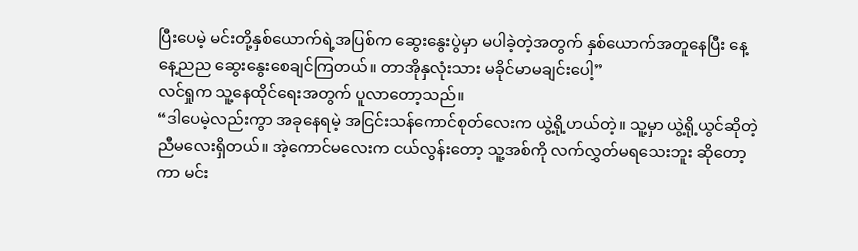ပြီးပေမဲ့ မင်းတို့နှစ်ယောက်ရဲ့အပြစ်က ဆွေးနွေးပွဲမှာ မပါခဲ့တဲ့အတွက် နှစ်ယောက်အတူနေပြီး နေ့နေ့ညည ဆွေးနွေးစေချင်ကြတယ်။ တာအိုနှလုံးသား မခိုင်မာမချင်းပေါ့”
လင်ရှုက သူ့နေထိုင်ရေးအတွက် ပူလာတော့သည်။
“ဒါပေမဲ့လည်းကွာ အခုနေရမဲ့ အငြင်းသန်ကောင်စုတ်လေးက ယွဲ့ရို့ဟယ်တဲ့။ သူ့မှာ ယွဲ့ရို့ယွင်ဆိုတဲ့ညီမလေးရှိတယ်။ အဲ့ကောင်မလေးက ငယ်လွန်းတော့ သူ့အစ်ကို လက်လွှတ်မရသေးဘူး ဆိုတော့ကာ မင်း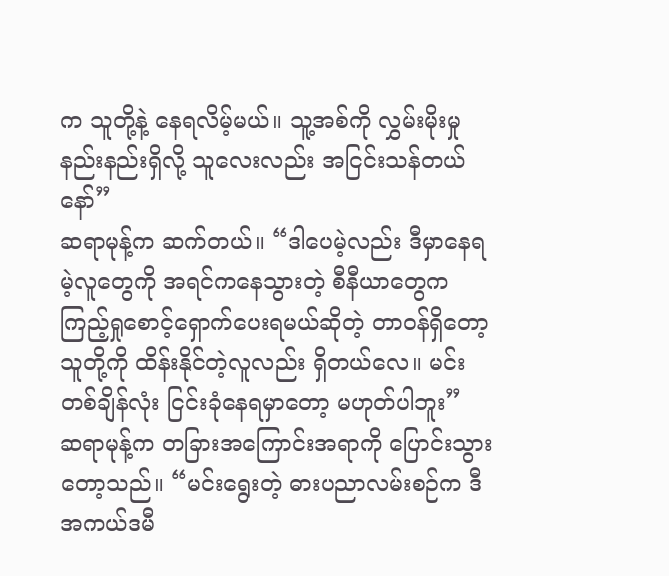က သူတို့နဲ့ နေရလိမ့်မယ်။ သူ့အစ်ကို လွှမ်းမိုးမှု နည်းနည်းရှိလို့ သူလေးလည်း အငြင်းသန်တယ်နော်”
ဆရာမုန့်က ဆက်တယ်။ “ဒါပေမဲ့လည်း ဒီမှာနေရမဲ့လူတွေကို အရင်ကနေသွားတဲ့ စီနီယာတွေက ကြည့်ရှုစောင့်ရှောက်ပေးရမယ်ဆိုတဲ့ တာဝန်ရှိတော့ သူတို့ကို ထိန်းနိုင်တဲ့လူလည်း ရှိတယ်လေ။ မင်း တစ်ချိန်လုံး ငြင်းခုံနေရမှာတော့ မဟုတ်ပါဘူး”
ဆရာမုန့်က တခြားအကြောင်းအရာကို ပြောင်းသွားတော့သည်။ “မင်းရွေးတဲ့ ဓားပညာလမ်းစဉ်က ဒီအကယ်ဒမီ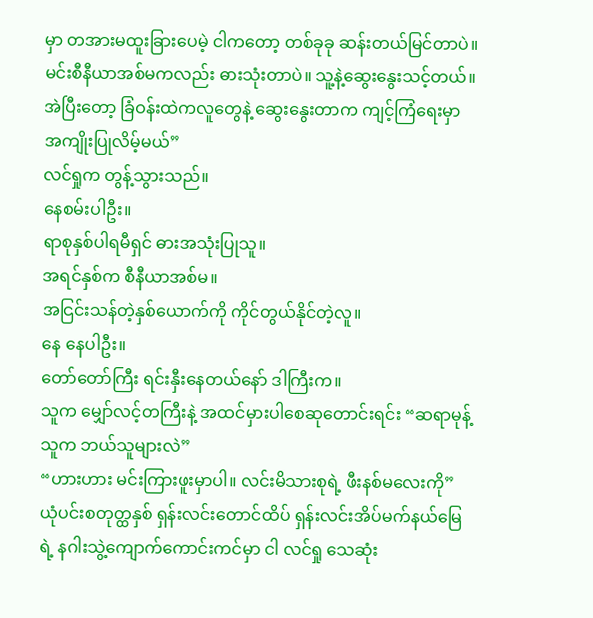မှာ တအားမထူးခြားပေမဲ့ ငါကတော့ တစ်ခုခု ဆန်းတယ်မြင်တာပဲ။ မင်းစီနီယာအစ်မကလည်း ဓားသုံးတာပဲ။ သူ့နဲ့ဆွေးနွေးသင့်တယ်။ အဲပြီးတော့ ခြံဝန်းထဲကလူတွေနဲ့ ဆွေးနွေးတာက ကျင့်ကြံရေးမှာ အကျိုးပြုလိမ့်မယ်”
လင်ရှုက တွန့်သွားသည်။
နေစမ်းပါဦး။
ရာစုနှစ်ပါရမီရှင် ဓားအသုံးပြုသူ။
အရင်နှစ်က စီနီယာအစ်မ။
အငြင်းသန်တဲ့နှစ်ယောက်ကို ကိုင်တွယ်နိုင်တဲ့လူ။
နေ နေပါဦး။
တော်တော်ကြီး ရင်းနှီးနေတယ်နော် ဒါကြီးက။
သူက မျှော်လင့်တကြီးနဲ့ အထင်မှားပါစေဆုတောင်းရင်း “ဆရာမုန့် သူက ဘယ်သူများလဲ”
“ဟားဟား မင်းကြားဖူးမှာပါ။ လင်းမိသားစုရဲ့ ဖီးနစ်မလေးကို”
ယုံပင်းစတုတ္ထနှစ် ရှန်းလင်းတောင်ထိပ် ရှန်းလင်းအိပ်မက်နယ်မြေရဲ့ နဂါးသွဲ့ကျောက်ကောင်းကင်မှာ ငါ လင်ရှု သေဆုံး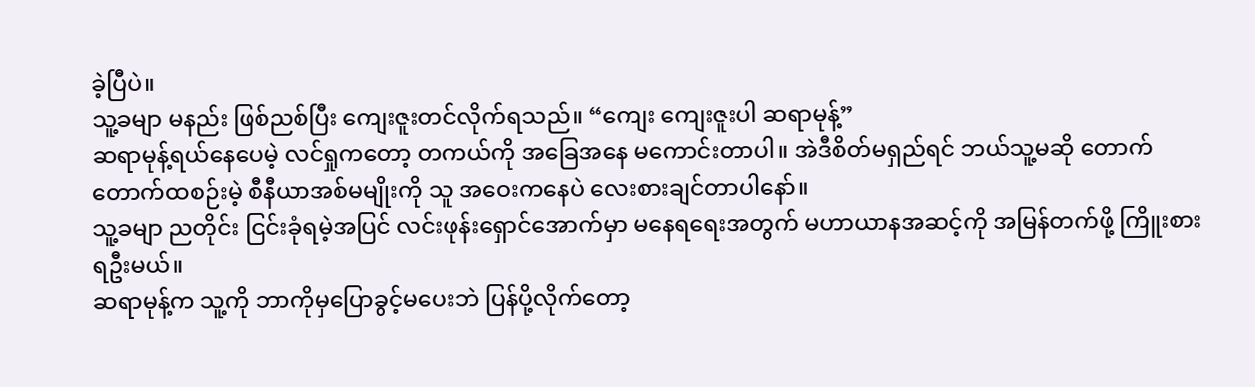ခဲ့ပြီပဲ။
သူ့ခမျာ မနည်း ဖြစ်ညစ်ပြီး ကျေးဇူးတင်လိုက်ရသည်။ “ကျေး ကျေးဇူးပါ ဆရာမုန့်”
ဆရာမုန့်ရယ်နေပေမဲ့ လင်ရှုကတော့ တကယ်ကို အခြေအနေ မကောင်းတာပါ။ အဲဒီစိတ်မရှည်ရင် ဘယ်သူ့မဆို တောက်တောက်ထစဉ်းမဲ့ စီနီယာအစ်မမျိုးကို သူ အဝေးကနေပဲ လေးစားချင်တာပါနော်။
သူ့ခမျာ ညတိုင်း ငြင်းခုံရမဲ့အပြင် လင်းဖုန်းရှောင်အောက်မှာ မနေရရေးအတွက် မဟာယာနအဆင့်ကို အမြန်တက်ဖို့ ကြိူးစားရဦးမယ်။
ဆရာမုန့်က သူ့ကို ဘာကိုမှပြောခွင့်မပေးဘဲ ပြန်ပို့လိုက်တော့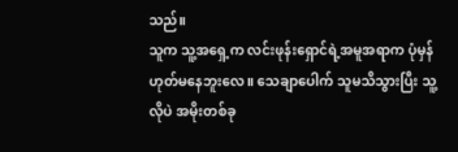သည်။
သူက သူ့အရှေ့က လင်းဖုန်းရှောင်ရဲ့အမူအရာက ပုံမှန်ဟုတ်မနေဘူးလေ။ သေချာပေါက် သူမသိသွားပြီး သူ့လိုပဲ အမိုးတစ်ခု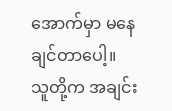အောက်မှာ မနေချင်တာပေါ့။
သူတို့က အချင်း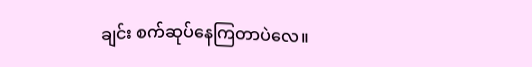ချင်း စက်ဆုပ်နေကြတာပဲလေ။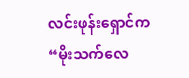လင်းဖုန်းရှောင်က “မိုးသက်လေ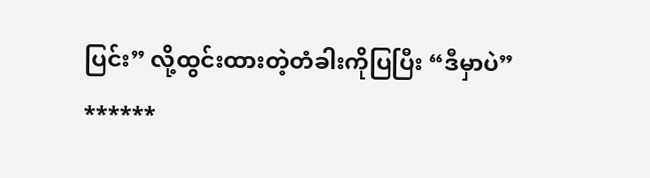ပြင်း” လို့ထွင်းထားတဲ့တံခါးကိုပြပြီး “ဒီမှာပဲ”
******